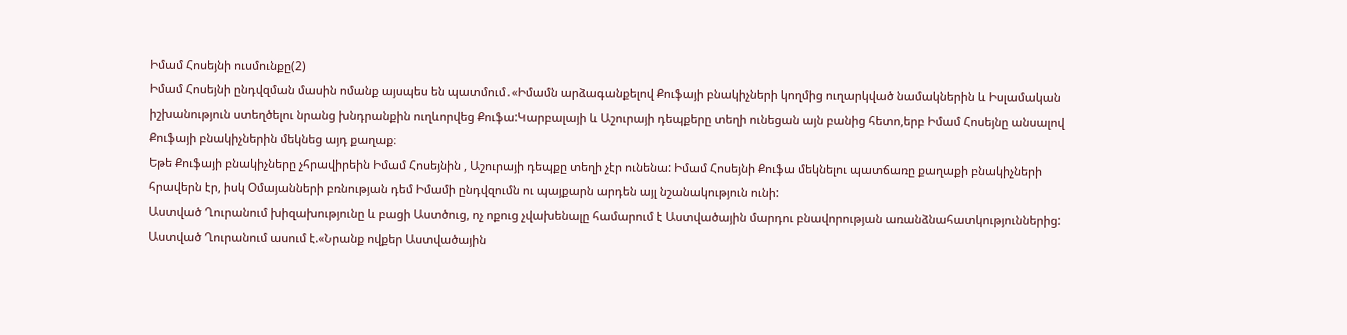Իմամ Հոսեյնի ուսմունքը(2)
Իմամ Հոսեյնի ընդվզման մասին ոմանք այսպես են պատմում․«Իմամն արձագանքելով Քուֆայի բնակիչների կողմից ուղարկված նամակներին և Իսլամական իշխանություն ստեղծելու նրանց խնդրանքին ուղևորվեց Քուֆա:Կարբալայի և Աշուրայի դեպքերը տեղի ունեցան այն բանից հետո,երբ Իմամ Հոսեյնը անսալով Քուֆայի բնակիչներին մեկնեց այդ քաղաք։
Եթե Քուֆայի բնակիչները չհրավիրեին Իմամ Հոսեյնին , Աշուրայի դեպքը տեղի չէր ունենա: Իմամ Հոսեյնի Քուֆա մեկնելու պատճառը քաղաքի բնակիչների հրավերն էր, իսկ Օմայանների բռնության դեմ Իմամի ընդվզումն ու պայքարն արդեն այլ նշանակություն ունի:
Աստված Ղուրանում խիզախությունը և բացի Աստծուց, ոչ ոքուց չվախենալը համարում է Աստվածային մարդու բնավորության առանձնահատկություններից: Աստված Ղուրանում ասում է.«Նրանք ովքեր Աստվածային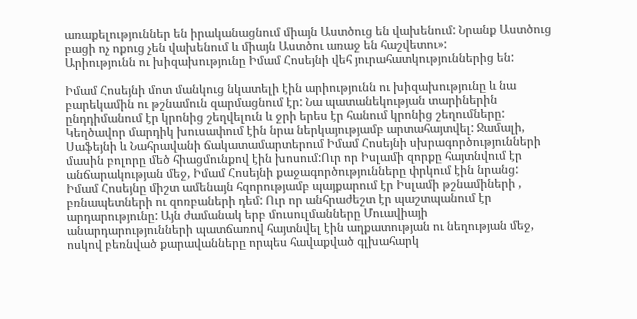առաքելություններ են իրականացնում միայն Աստծուց են վախենում: Նրանք Աստծուց բացի ոչ ոքուց չեն վախենում և միայն Աստծու առաջ են հաշվետու»:
Արիությունն ու խիզախությունը Իմամ Հոսեյնի վեհ յուրահատկություններից են:

Իմամ Հոսեյնի մոտ մանկուց նկատելի էին արիությունն ու խիզախությունը և նա բարեկամին ու թշնամուն զարմացնում էր: Նա պատանեկության տարիներին ընդդիմանում էր կրոնից շեղվելուն և ջրի երես էր հանում կրոնից շեղումները: Կեղծավոր մարդիկ խուսափում էին նրա ներկայությամբ արտահայտվել: Ջամալի, Սաֆեյնի և Նահրավանի ճակատամարտերում Իմամ Հոսեյնի սխրագործությունների մասին բոլորը մեծ հիացմունքով էին խոսում:Ուր որ Իսլամի զորքը հայտնվում էր անճարակության մեջ, Իմամ Հոսեյնի քաջագործությունները փրկում էին նրանց:
Իմամ Հոսեյնը միշտ ամենայն հզորությամբ պայքարում էր Իսլամի թշնամիների , բռնապետների ու զոռբաների դեմ: Ուր որ անհրաժեշտ էր պաշտպանում էր արդարությունը: Այն ժամանակ երբ մուսուլմանները Մուավիայի անարդարությունների պատճառով հայտնվել էին աղքատության ու նեղության մեջ, ոսկով բեռնված քարավանները որպես հավաքված գլխահարկ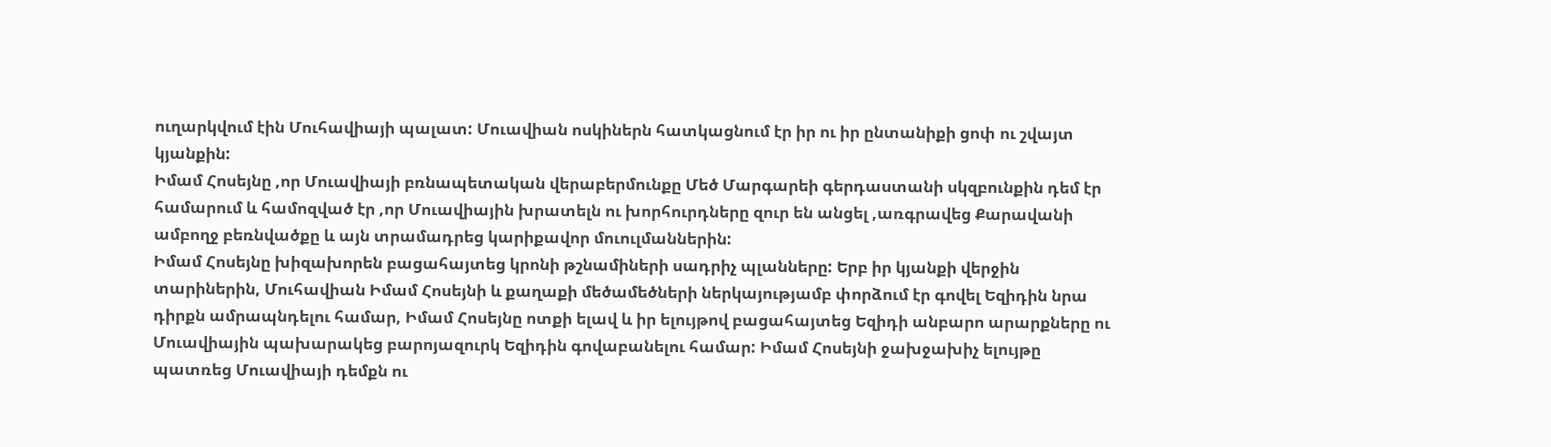ուղարկվում էին Մուհավիայի պալատ: Մուավիան ոսկիներն հատկացնում էր իր ու իր ընտանիքի ցոփ ու շվայտ կյանքին:
Իմամ Հոսեյնը ,որ Մուավիայի բռնապետական վերաբերմունքը Մեծ Մարգարեի գերդաստանի սկզբունքին դեմ էր համարում և համոզված էր ,որ Մուավիային խրատելն ու խորհուրդները զուր են անցել ,առգրավեց Քարավանի ամբողջ բեռնվածքը և այն տրամադրեց կարիքավոր մուուլմաններին:
Իմամ Հոսեյնը խիզախորեն բացահայտեց կրոնի թշնամիների սադրիչ պլանները: Երբ իր կյանքի վերջին տարիներին, Մուհավիան Իմամ Հոսեյնի և քաղաքի մեծամեծների ներկայությամբ փորձում էր գովել Եզիդին նրա դիրքն ամրապնդելու համար, Իմամ Հոսեյնը ոտքի ելավ և իր ելույթով բացահայտեց Եզիդի անբարո արարքները ու Մուավիային պախարակեց բարոյազուրկ Եզիդին գովաբանելու համար: Իմամ Հոսեյնի ջախջախիչ ելույթը պատռեց Մուավիայի դեմքն ու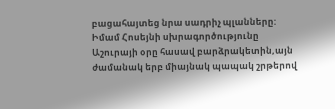բացահայտեց նրա սադրիչ պլանները:
Իմամ Հոսեյնի սխրագործությունը Աշուրայի օրը հասավ բարձրակետին,այն ժամանակ երբ միայնակ պապակ շրթերով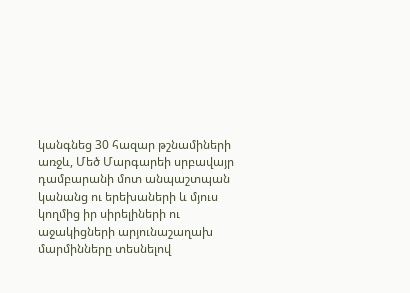կանգնեց 30 հազար թշնամիների առջև, Մեծ Մարգարեի սրբավայր դամբարանի մոտ անպաշտպան կանանց ու երեխաների և մյուս կողմից իր սիրելիների ու աջակիցների արյունաշաղախ մարմինները տեսնելով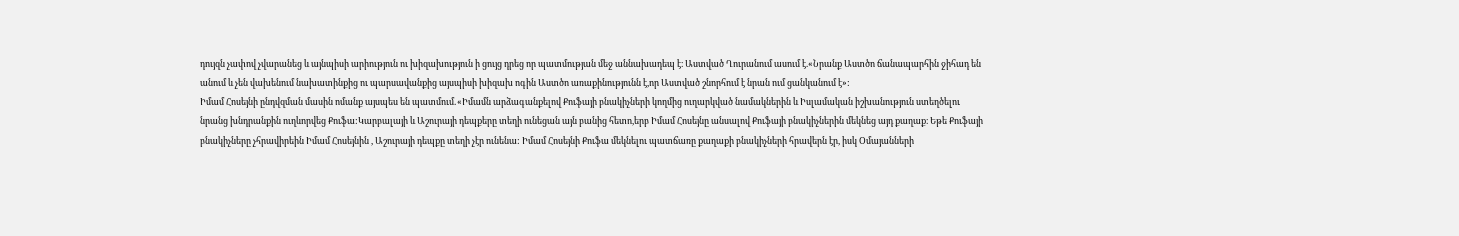դույզն չափով չվարանեց և այնպիսի արիություն ու խիզախություն ի ցույց դրեց որ պատմության մեջ աննախադեպ է։ Աստված Ղուրանում ասում է.«Նրանք Աստծո ճանապարհին ջիհադ են անում և չեն վախենում նախատինքից ու պարսավանքից այսպիսի խիզախ ոգին Աստծո առաքինությունն է,որ Աստված շնորհում է նրան ում ցանկանում է»:
Իմամ Հոսեյնի ընդվզման մասին ոմանք այսպես են պատմում․«Իմամն արձագանքելով Քուֆայի բնակիչների կողմից ուղարկված նամակներին և Իսլամական իշխանություն ստեղծելու նրանց խնդրանքին ուղևորվեց Քուֆա:Կարբալայի և Աշուրայի դեպքերը տեղի ունեցան այն բանից հետո,երբ Իմամ Հոսեյնը անսալով Քուֆայի բնակիչներին մեկնեց այդ քաղաք։ Եթե Քուֆայի բնակիչները չհրավիրեին Իմամ Հոսեյնին , Աշուրայի դեպքը տեղի չէր ունենա: Իմամ Հոսեյնի Քուֆա մեկնելու պատճառը քաղաքի բնակիչների հրավերն էր, իսկ Օմայանների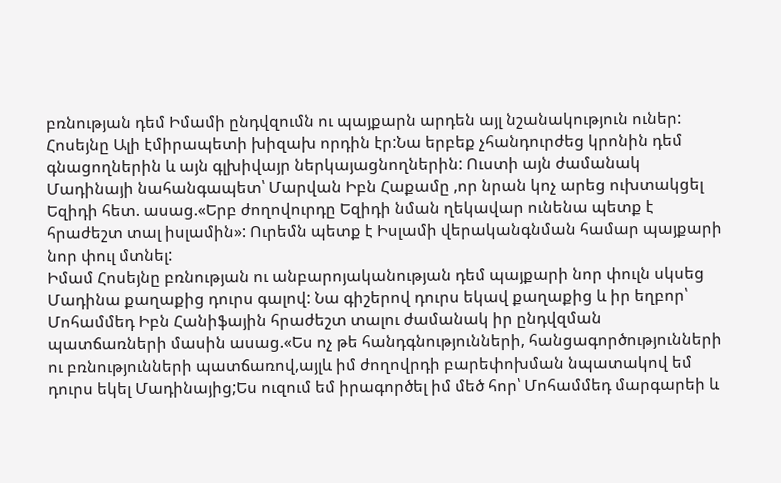բռնության դեմ Իմամի ընդվզումն ու պայքարն արդեն այլ նշանակություն ուներ:
Հոսեյնը Ալի էմիրապետի խիզախ որդին էր:Նա երբեք չհանդուրժեց կրոնին դեմ գնացողներին և այն գլխիվայր ներկայացնողներին: Ուստի այն ժամանակ Մադինայի նահանգապետ՝ Մարվան Իբն Հաքամը ,որ նրան կոչ արեց ուխտակցել Եզիդի հետ. ասաց.«Երբ ժողովուրդը Եզիդի նման ղեկավար ունենա պետք է հրաժեշտ տալ իսլամին»: Ուրեմն պետք է Իսլամի վերականգնման համար պայքարի նոր փուլ մտնել:
Իմամ Հոսեյնը բռնության ու անբարոյականության դեմ պայքարի նոր փուլն սկսեց Մադինա քաղաքից դուրս գալով: Նա գիշերով դուրս եկավ քաղաքից և իր եղբոր՝ Մոհամմեդ Իբն Հանիֆային հրաժեշտ տալու ժամանակ իր ընդվզման պատճառների մասին ասաց.«Ես ոչ թե հանդգնությունների, հանցագործությունների ու բռնությունների պատճառով,այլև իմ ժողովրդի բարեփոխման նպատակով եմ դուրս եկել Մադինայից;Ես ուզում եմ իրագործել իմ մեծ հոր՝ Մոհամմեդ մարգարեի և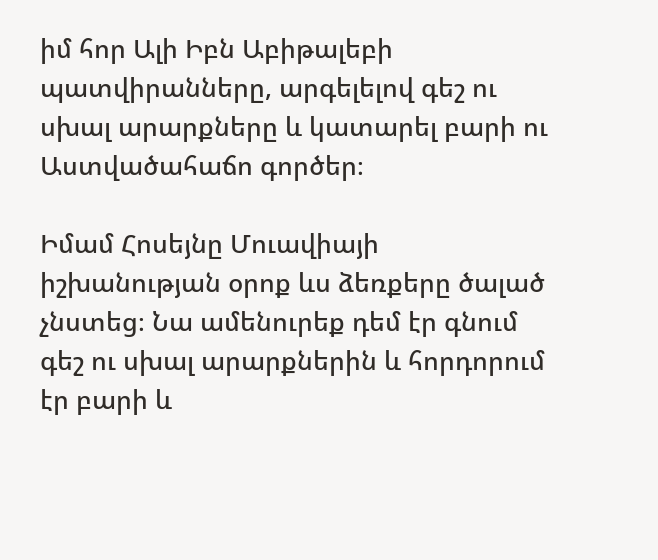իմ հոր Ալի Իբն Աբիթալեբի պատվիրանները, արգելելով գեշ ու սխալ արարքները և կատարել բարի ու Աստվածահաճո գործեր։

Իմամ Հոսեյնը Մուավիայի իշխանության օրոք ևս ձեռքերը ծալած չնստեց։ Նա ամենուրեք դեմ էր գնում գեշ ու սխալ արարքներին և հորդորում էր բարի և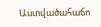Աստվածահաճո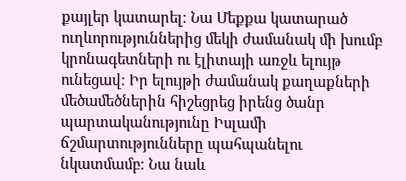քայլեր կատարել։ Նա Մեքքա կատարած ուղևորություններից մեկի ժամանակ մի խումբ կրոնագետների ու էլիտայի առջև ելույթ ունեցավ։ Իր ելույթի ժամանակ քաղաքների մեծամեծներին հիշեցրեց իրենց ծանր պարտականությունը Իսլամի ճշմարտությունները պահպանելու նկատմամբ։ Նա նաև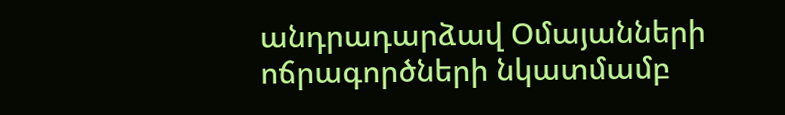անդրադարձավ Օմայանների ոճրագործների նկատմամբ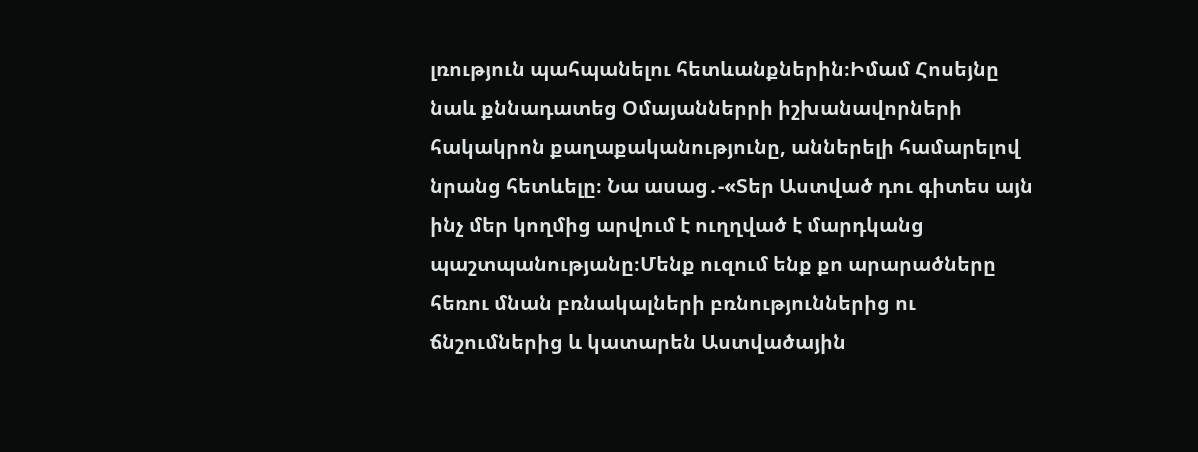լռություն պահպանելու հետևանքներին։Իմամ Հոսեյնը նաև քննադատեց Օմայաններրի իշխանավորների հակակրոն քաղաքականությունը, աններելի համարելով նրանց հետևելը։ Նա ասաց․-«Տեր Աստված դու գիտես այն ինչ մեր կողմից արվում է ուղղված է մարդկանց պաշտպանությանը։Մենք ուզում ենք քո արարածները հեռու մնան բռնակալների բռնություններից ու ճնշումներից և կատարեն Աստվածային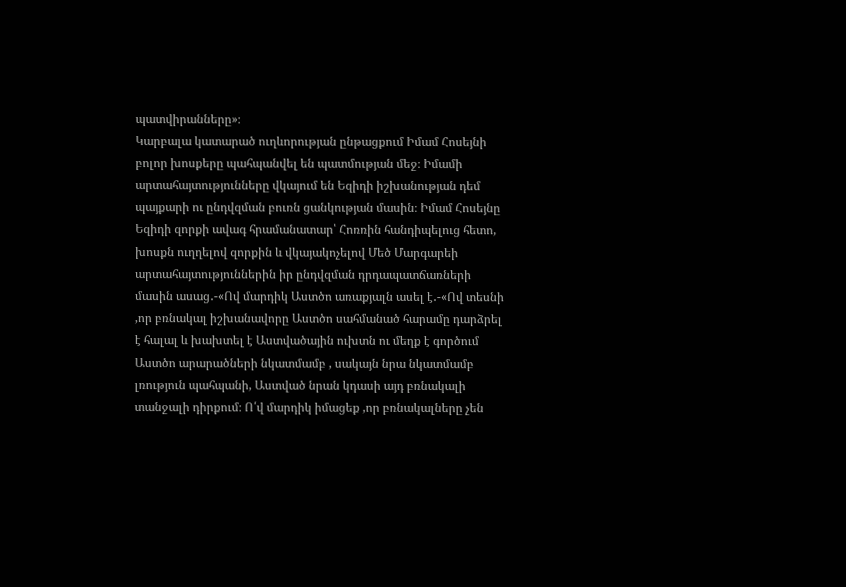պատվիրանները»։
Կարբալա կատարած ուղևորության ընթացքում Իմամ Հոսեյնի բոլոր խոսքերը պահպանվել են պատմության մեջ։ Իմամի արտահայտությունները վկայում են Եզիդի իշխանության դեմ պայքարի ու ընդվզման բուռն ցանկության մասին։ Իմամ Հոսեյնը Եզիդի զորքի ավագ հրամանատար՝ Հոռռին հանդիպելուց հետո, խոսքն ուղղելով զորքին և վկայակոչելով Մեծ Մարգարեի արտահայտություններին իր ընդվզման դրդապատճառների մասին ասաց․-«Ով մարդիկ Աստծո առաքյալն ասել է․-«Ով տեսնի ,որ բռնակալ իշխանավորը Աստծո սահմանած հարամը դարձրել է հալալ և խախտել է Աստվածային ուխտն ու մեղք է գործում Աստծո արարածների նկատմամբ , սակայն նրա նկատմամբ լռություն պահպանի, Աստված նրան կդասի այդ բռնակալի տանջալի դիրքում։ Ո՛վ մարդիկ իմացեք ,որ բռնակալները չեն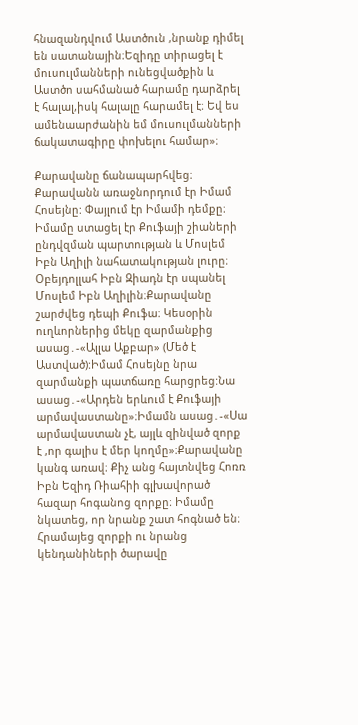հնազանդվում Աստծուն ,նրանք դիմել են սատանային։Եզիդը տիրացել է մուսուլմանների ունեցվածքին և Աստծո սահմանած հարամը դարձրել է հալալ,իսկ հալալը հարամել է։ Եվ ես ամենաարժանին եմ մուսուլմանների ճակատագիրը փոխելու համար»։

Քարավանը ճանապարհվեց։ Քարավանն առաջնորդում էր Իմամ Հոսեյնը: Փայլում էր Իմամի դեմքը։ Իմամը ստացել էր Քուֆայի շիաների ընդվզման պարտության և Մոսլեմ Իբն Աղիլի նահատակության լուրը։ Օբեյդոլլահ Իբն Զիադն էր սպանել Մոսլեմ Իբն Աղիլին։Քարավանը շարժվեց դեպի Քուֆա։ Կեսօրին ուղևորներից մեկը զարմանքից ասաց․-«Ալլա Աքբար» (Մեծ է Աստված):Իմամ Հոսեյնը նրա զարմանքի պատճառը հարցրեց:Նա ասաց․-«Արդեն երևում է Քուֆայի արմավաստանը»։Իմամն ասաց․-«Սա արմավաստան չէ, այլև զինված զորք է ,որ գալիս է մեր կողմը»։Քարավանը կանգ առավ։ Քիչ անց հայտնվեց Հոռռ Իբն Եզիդ Ռիահիի գլխավորած հազար հոգանոց զորքը։ Իմամը նկատեց, որ նրանք շատ հոգնած են։ Հրամայեց զորքի ու նրանց կենդանիների ծարավը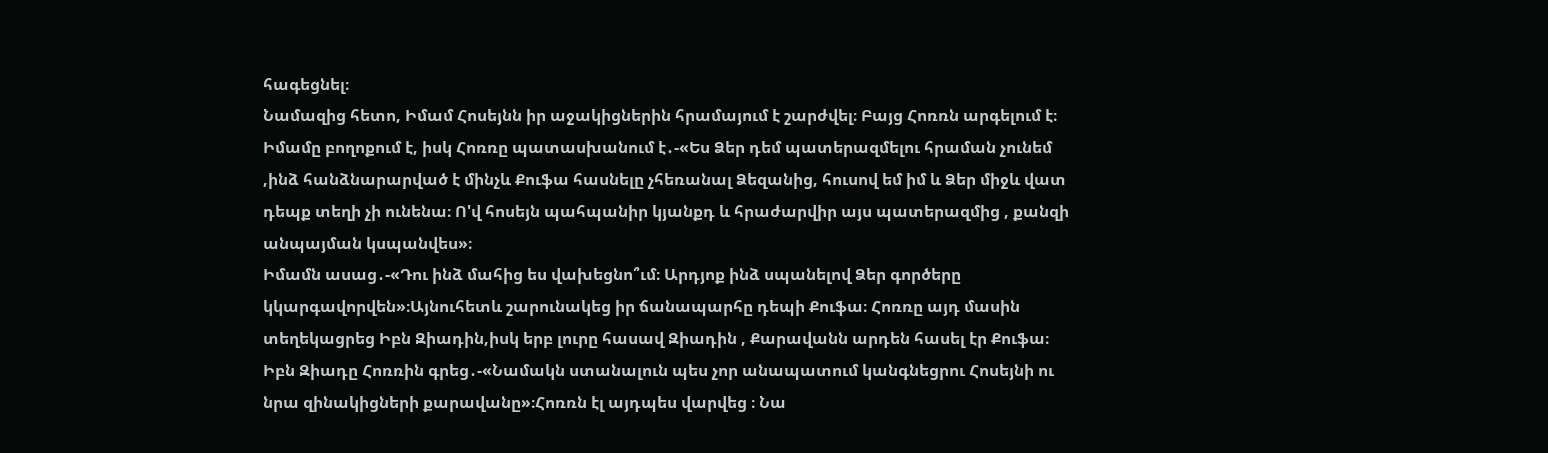հագեցնել։
Նամազից հետո, Իմամ Հոսեյնն իր աջակիցներին հրամայում է շարժվել։ Բայց Հոռռն արգելում է։ Իմամը բողոքում է, իսկ Հոռռը պատասխանում է․-«Ես Ձեր դեմ պատերազմելու հրաման չունեմ ,ինձ հանձնարարված է մինչև Քուֆա հասնելը չհեռանալ Ձեզանից, հուսով եմ իմ և Ձեր միջև վատ դեպք տեղի չի ունենա։ Ո'վ հոսեյն պահպանիր կյանքդ և հրաժարվիր այս պատերազմից , քանզի անպայման կսպանվես»։
Իմամն ասաց․-«Դու ինձ մահից ես վախեցնո՞ւմ։ Արդյոք ինձ սպանելով Ձեր գործերը կկարգավորվեն»։Այնուհետև շարունակեց իր ճանապարհը դեպի Քուֆա։ Հոռռը այդ մասին տեղեկացրեց Իբն Զիադին,իսկ երբ լուրը հասավ Զիադին , Քարավանն արդեն հասել էր Քուֆա։ Իբն Զիադը Հոռռին գրեց․-«Նամակն ստանալուն պես չոր անապատում կանգնեցրու Հոսեյնի ու նրա զինակիցների քարավանը»։Հոռռն էլ այդպես վարվեց ։ Նա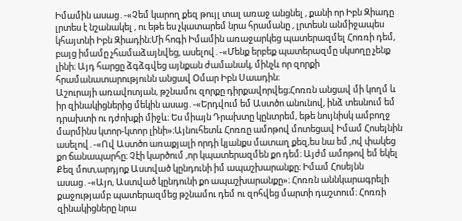Իմամին ասաց․-«Չեմ կարող քեզ թույլ տալ առաջ անցնել , քանի որ Իբն Զիադը լրտես է նշանակել , ու եթե ես չկատարեմ նրա հրամանը , լրտեսն անմիջապես կհայտնի Իբն Զիադին։Մի հոգի Իմամին առաջարկեց պատերազմել Հոռռի դեմ, բայց իմամը չհամաձայնվեց, ասելով․-«Մենք երբեք պատերազմը սկսողը չենք լինի։ Այդ հարցը ձգձգվեց այնքան ժամանակ, մինչև որ զորքի հրամանատարությունն անցավ Օմար Իբն Սաադին։
Աշուրայի առավոտյան, թշնամու զորքը դիրքավորվեց։Հոռռն անցավ մի կողմ և իր զինակիցներից մեկին ասաց․-«Երդվում եմ Աստծո անունով, ինձ տեսնում եմ դրախտի ու դժոխքի միջև։ Ես միայն Դրախտը կընտրեմ, եթե նույնիսկ ամբողջ մարմինս կտոր-կտոր լինի»։Այնուհետև Հոռռը ամոթով մոտեցավ Իմամ Հոսեյնին ասելով․-«Ով Աստծո առաքյալի որդի կյանքս մատաղ քեզ,ես նա եմ ,ով փակեց քո ճանապարհը։ Չէի կարծում ,որ կպատերազմեն քո դեմ։ Այժմ ամոթով եմ եկել Քեզ մոտ,արդյոք Աստված կընդունի իմ ապաշխարանքը։ Իմամ Հոսեյնն ասաց․-«Այո, Աստված կընդունի քո ապաշխարանքը»։ Հոռռն աննկարագրելի քաջությամբ պատերազմեց թշնամու դեմ ու զոհվեց մարտի դաշտում։ Հոռռի զինակիցները նրա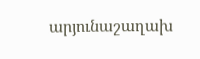արյունաշաղախ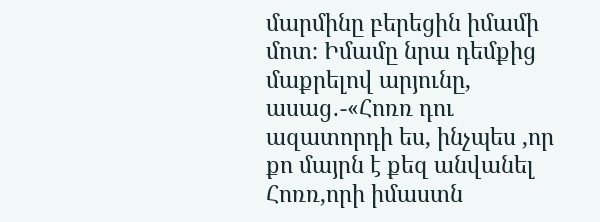մարմինը բերեցին իմամի մոտ։ Իմամը նրա դեմքից մաքրելով արյունը, ասաց․-«Հոռռ դու ազատորդի ես, ինչպես ,որ քո մայրն է քեզ անվանել Հոռռ,որի իմաստն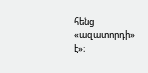հենց «ազատորդի» է»։